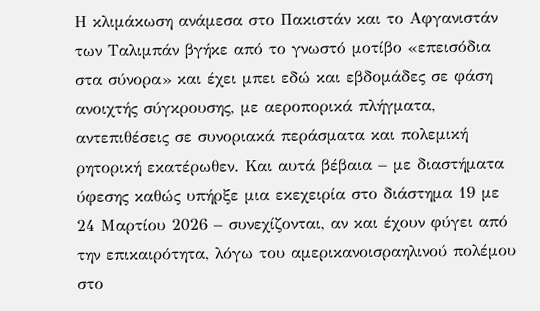Η κλιμάκωση ανάμεσα στο Πακιστάν και το Αφγανιστάν των Ταλιμπάν βγήκε από το γνωστό μοτίβο «επεισόδια στα σύνορα» και έχει μπει εδώ και εβδομάδες σε φάση ανοιχτής σύγκρουσης, με αεροπορικά πλήγματα, αντεπιθέσεις σε συνοριακά περάσματα και πολεμική ρητορική εκατέρωθεν. Και αυτά βέβαια – με διαστήματα ύφεσης καθώς υπήρξε μια εκεχειρία στο διάστημα 19 με 24 Μαρτίου 2026 – συνεχίζονται, αν και έχουν φύγει από την επικαιρότητα, λόγω του αμερικανοισραηλινού πολέμου στο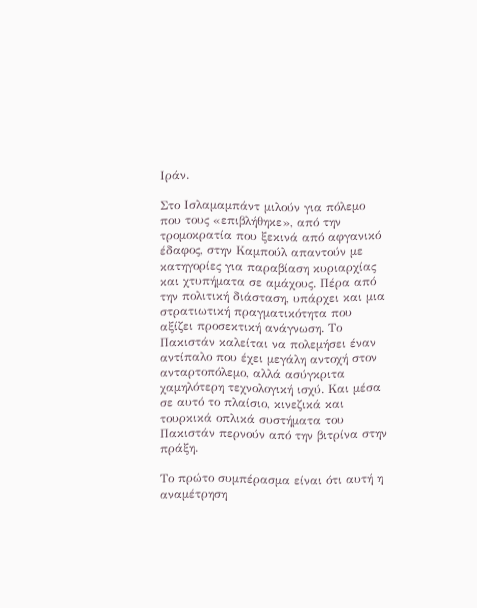Ιράν.

Στο Ισλαμαμπάντ μιλούν για πόλεμο που τους «επιβλήθηκε», από την τρομοκρατία που ξεκινά από αφγανικό έδαφος, στην Καμπούλ απαντούν με κατηγορίες για παραβίαση κυριαρχίας και χτυπήματα σε αμάχους. Πέρα από την πολιτική διάσταση, υπάρχει και μια στρατιωτική πραγματικότητα που αξίζει προσεκτική ανάγνωση. Το Πακιστάν καλείται να πολεμήσει έναν αντίπαλο που έχει μεγάλη αντοχή στον ανταρτοπόλεμο, αλλά ασύγκριτα χαμηλότερη τεχνολογική ισχύ. Και μέσα σε αυτό το πλαίσιο, κινεζικά και τουρκικά οπλικά συστήματα του Πακιστάν περνούν από την βιτρίνα στην πράξη.

Το πρώτο συμπέρασμα είναι ότι αυτή η αναμέτρηση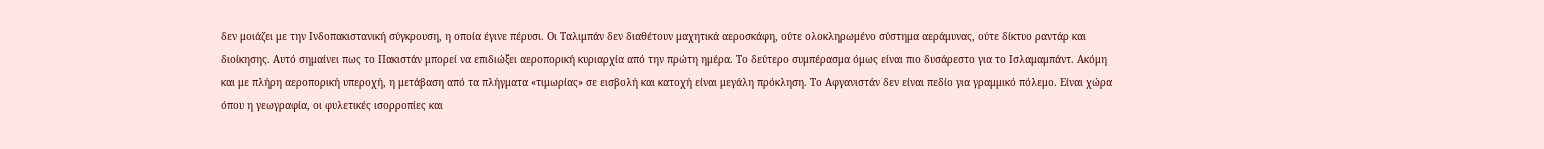δεν μοιάζει με την Ινδοπακιστανική σύγκρουση, η οποία έγινε πέρυσι. Οι Ταλιμπάν δεν διαθέτουν μαχητικά αεροσκάφη, ούτε ολοκληρωμένο σύστημα αεράμυνας, ούτε δίκτυο ραντάρ και διοίκησης. Αυτό σημαίνει πως το Πακιστάν μπορεί να επιδιώξει αεροπορική κυριαρχία από την πρώτη ημέρα. Το δεύτερο συμπέρασμα όμως είναι πιο δυσάρεστο για το Ισλαμαμπάντ. Ακόμη και με πλήρη αεροπορική υπεροχή, η μετάβαση από τα πλήγματα «τιμωρίας» σε εισβολή και κατοχή είναι μεγάλη πρόκληση. Το Αφγανιστάν δεν είναι πεδίο για γραμμικό πόλεμο. Είναι χώρα όπου η γεωγραφία, οι φυλετικές ισορροπίες και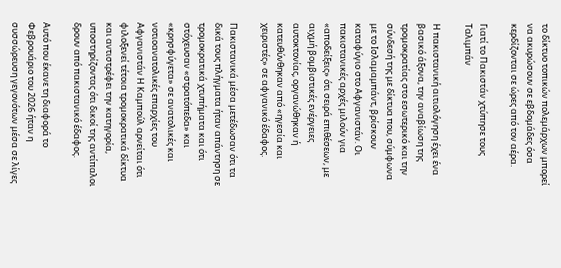το δίκτυο τοπικών πολεμάρχων μπορεί να ακυρώσουν σε εβδομάδες όσα κερδίζονται σε ώρες από τον αέρα.

Γιατί το Πακιστάν χτύπησε τους Ταλιμπάν

Η πακιστανική αιτιολόγηση έχει ένα βασικό άξονα, την αναβίωση της τρομοκρατίας στο εσωτερικό και την σύνδεσή της με δίκτυα που, σύμφωνα με το Ισλαμαμπάντ, βρίσκουν καταφύγιο στο Αφγανιστάν. Οι πακιστανικές αρχές μιλούν για «αποδείξεις» ότι σειρά επιθέσεων, με αιχμή βομβιστικές ενέργειες αυτοκτονίας, οργανώθηκαν ή κατευθύνθηκαν από «ηγεσία και χειριστές» σε αφγανικό έδαφος.

Πακιστανικά μέσα μετέδωσαν ότι τα δικά τους πλήγματα ήταν απάντηση σε τρομοκρατικά χτυπήματα και ότι στόχευσαν «στρατόπεδα» και «κρησφύγετα» σε ανατολικές και νοτιοανατολικές επαρχίες του Αφγανιστάν Η Καμπούλ αρνείται ότι φιλοξενεί τέτοια τρομοκρατικά δίκτυα και αντιστρέφει την κατηγορία, υποστηρίζοντας ότι δικοί της αντίπαλοι δρουν από πακιστανικό έδαφος.

Αυτό που έκανε τη διαφορά το Φεβρουάριο του 2026 ήταν η συσσώρευση γεγονότων μέσα σε λίγες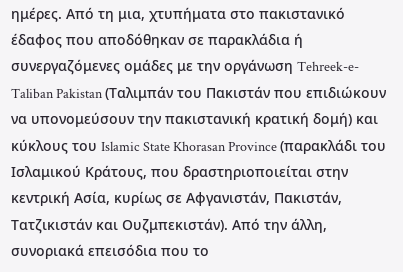ημέρες. Από τη μια, χτυπήματα στο πακιστανικό έδαφος που αποδόθηκαν σε παρακλάδια ή συνεργαζόμενες ομάδες με την οργάνωση Tehreek-e-Taliban Pakistan (Ταλιμπάν του Πακιστάν που επιδιώκουν να υπονομεύσουν την πακιστανική κρατική δομή) και κύκλους του Islamic State Khorasan Province (παρακλάδι του Ισλαμικού Κράτους, που δραστηριοποιείται στην κεντρική Ασία, κυρίως σε Αφγανιστάν, Πακιστάν, Τατζικιστάν και Ουζμπεκιστάν). Από την άλλη, συνοριακά επεισόδια που το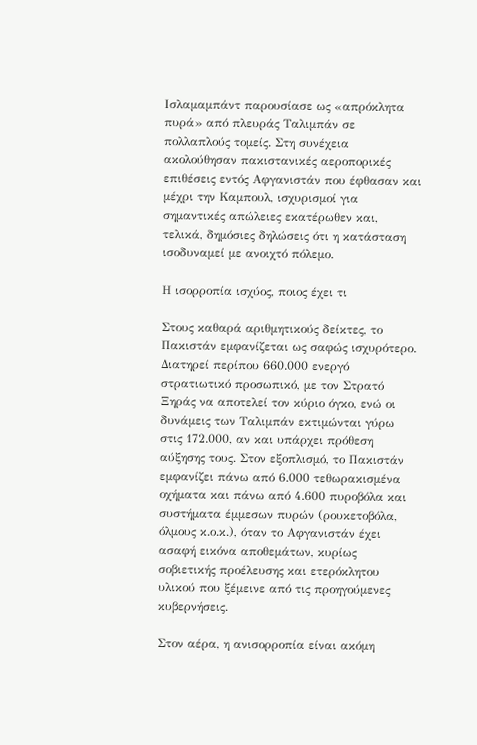Ισλαμαμπάντ παρουσίασε ως «απρόκλητα πυρά» από πλευράς Ταλιμπάν σε πολλαπλούς τομείς. Στη συνέχεια ακολούθησαν πακιστανικές αεροπορικές επιθέσεις εντός Αφγανιστάν που έφθασαν και μέχρι την Καμπουλ, ισχυρισμοί για σημαντικές απώλειες εκατέρωθεν και, τελικά, δημόσιες δηλώσεις ότι η κατάσταση ισοδυναμεί με ανοιχτό πόλεμο.

Η ισορροπία ισχύος, ποιος έχει τι

Στους καθαρά αριθμητικούς δείκτες, το Πακιστάν εμφανίζεται ως σαφώς ισχυρότερο. Διατηρεί περίπου 660.000 ενεργό στρατιωτικό προσωπικό, με τον Στρατό Ξηράς να αποτελεί τον κύριο όγκο, ενώ οι δυνάμεις των Ταλιμπάν εκτιμώνται γύρω στις 172.000, αν και υπάρχει πρόθεση αύξησης τους. Στον εξοπλισμό, το Πακιστάν εμφανίζει πάνω από 6.000 τεθωρακισμένα οχήματα και πάνω από 4.600 πυροβόλα και συστήματα έμμεσων πυρών (ρουκετοβόλα, όλμους κ.ο.κ.), όταν το Αφγανιστάν έχει ασαφή εικόνα αποθεμάτων, κυρίως σοβιετικής προέλευσης και ετερόκλητου υλικού που ξέμεινε από τις προηγούμενες κυβερνήσεις.

Στον αέρα, η ανισορροπία είναι ακόμη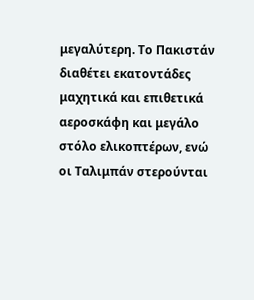μεγαλύτερη. Το Πακιστάν διαθέτει εκατοντάδες μαχητικά και επιθετικά αεροσκάφη και μεγάλο στόλο ελικοπτέρων, ενώ οι Ταλιμπάν στερούνται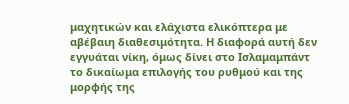μαχητικών και ελάχιστα ελικόπτερα με αβέβαιη διαθεσιμότητα. Η διαφορά αυτή δεν εγγυάται νίκη, όμως δίνει στο Ισλαμαμπάντ το δικαίωμα επιλογής του ρυθμού και της μορφής της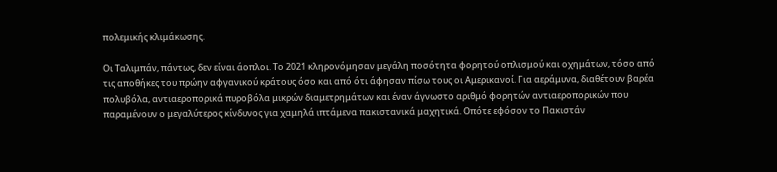πολεμικής κλιμάκωσης.

Οι Ταλιμπάν, πάντως, δεν είναι άοπλοι. Το 2021 κληρονόμησαν μεγάλη ποσότητα φορητού οπλισμού και οχημάτων, τόσο από τις αποθήκες του πρώην αφγανικού κράτους όσο και από ότι άφησαν πίσω τους οι Αμερικανοί. Για αεράμυνα, διαθέτουν βαρέα πολυβόλα, αντιαεροπορικά πυροβόλα μικρών διαμετρημάτων και έναν άγνωστο αριθμό φορητών αντιαεροπορικών που παραμένουν ο μεγαλύτερος κίνδυνος για χαμηλά ιπτάμενα πακιστανικά μαχητικά. Οπότε εφόσον το Πακιστάν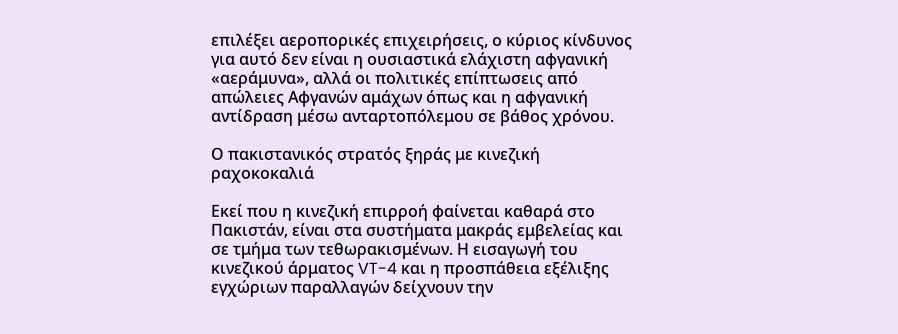επιλέξει αεροπορικές επιχειρήσεις, ο κύριος κίνδυνος για αυτό δεν είναι η ουσιαστικά ελάχιστη αφγανική «αεράμυνα», αλλά οι πολιτικές επίπτωσεις από απώλειες Αφγανών αμάχων όπως και η αφγανική αντίδραση μέσω ανταρτοπόλεμου σε βάθος χρόνου.

Ο πακιστανικός στρατός ξηράς με κινεζική ραχοκοκαλιά

Εκεί που η κινεζική επιρροή φαίνεται καθαρά στο Πακιστάν, είναι στα συστήματα μακράς εμβελείας και σε τμήμα των τεθωρακισμένων. Η εισαγωγή του κινεζικού άρματος VT-4 και η προσπάθεια εξέλιξης εγχώριων παραλλαγών δείχνουν την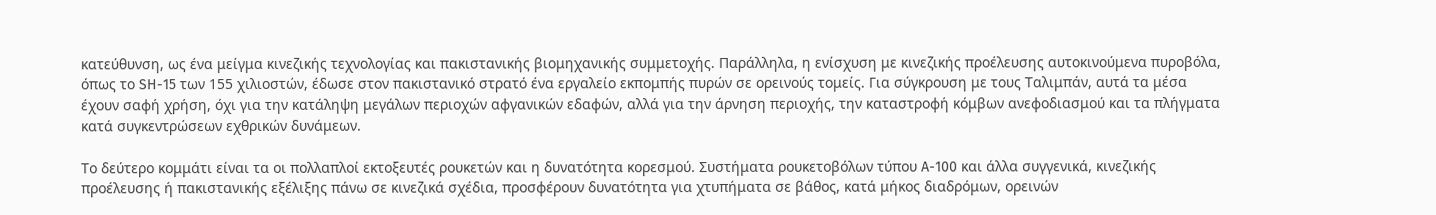κατεύθυνση, ως ένα μείγμα κινεζικής τεχνολογίας και πακιστανικής βιομηχανικής συμμετοχής. Παράλληλα, η ενίσχυση με κινεζικής προέλευσης αυτοκινούμενα πυροβόλα, όπως το SH-15 των 155 χιλιοστών, έδωσε στον πακιστανικό στρατό ένα εργαλείο εκπομπής πυρών σε ορεινούς τομείς. Για σύγκρουση με τους Ταλιμπάν, αυτά τα μέσα έχουν σαφή χρήση, όχι για την κατάληψη μεγάλων περιοχών αφγανικών εδαφών, αλλά για την άρνηση περιοχής, την καταστροφή κόμβων ανεφοδιασμού και τα πλήγματα κατά συγκεντρώσεων εχθρικών δυνάμεων.

Το δεύτερο κομμάτι είναι τα οι πολλαπλοί εκτοξευτές ρουκετών και η δυνατότητα κορεσμού. Συστήματα ρουκετοβόλων τύπου A-100 και άλλα συγγενικά, κινεζικής προέλευσης ή πακιστανικής εξέλιξης πάνω σε κινεζικά σχέδια, προσφέρουν δυνατότητα για χτυπήματα σε βάθος, κατά μήκος διαδρόμων, ορεινών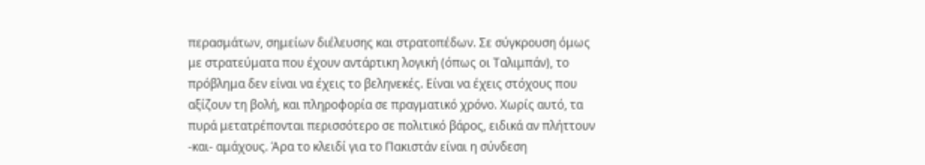περασμάτων, σημείων διέλευσης και στρατοπέδων. Σε σύγκρουση όμως με στρατεύματα που έχουν αντάρτικη λογική (όπως οι Ταλιμπάν), το πρόβλημα δεν είναι να έχεις το βεληνεκές. Είναι να έχεις στόχους που αξίζουν τη βολή, και πληροφορία σε πραγματικό χρόνο. Χωρίς αυτό, τα πυρά μετατρέπονται περισσότερο σε πολιτικό βάρος, ειδικά αν πλήττουν -και- αμάχους. Άρα το κλειδί για το Πακιστάν είναι η σύνδεση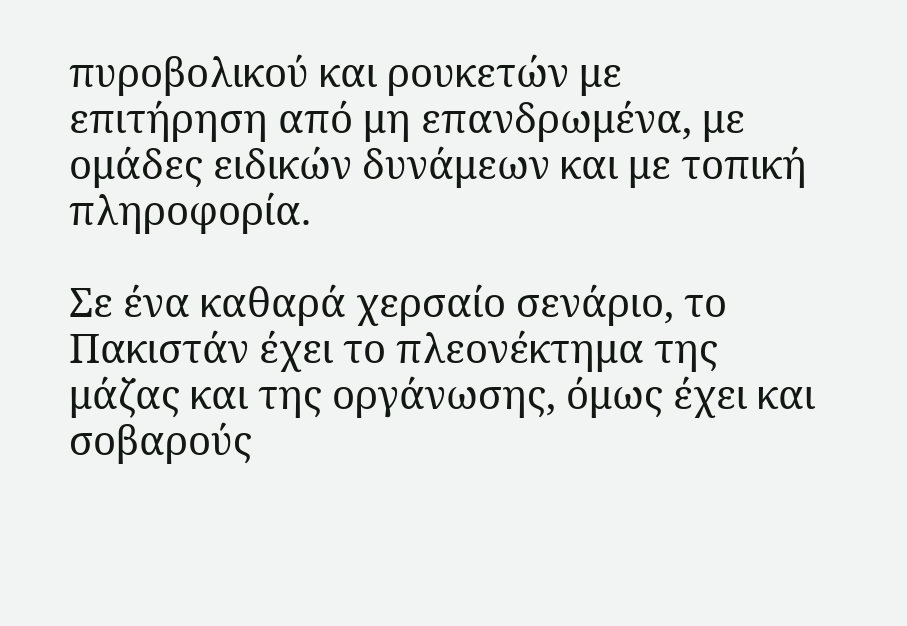πυροβολικού και ρουκετών με επιτήρηση από μη επανδρωμένα, με ομάδες ειδικών δυνάμεων και με τοπική πληροφορία.

Σε ένα καθαρά χερσαίο σενάριο, το Πακιστάν έχει το πλεονέκτημα της μάζας και της οργάνωσης, όμως έχει και σοβαρούς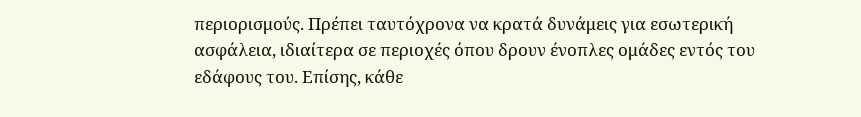περιορισμούς. Πρέπει ταυτόχρονα να κρατά δυνάμεις για εσωτερική ασφάλεια, ιδιαίτερα σε περιοχές όπου δρουν ένοπλες ομάδες εντός του εδάφους του. Επίσης, κάθε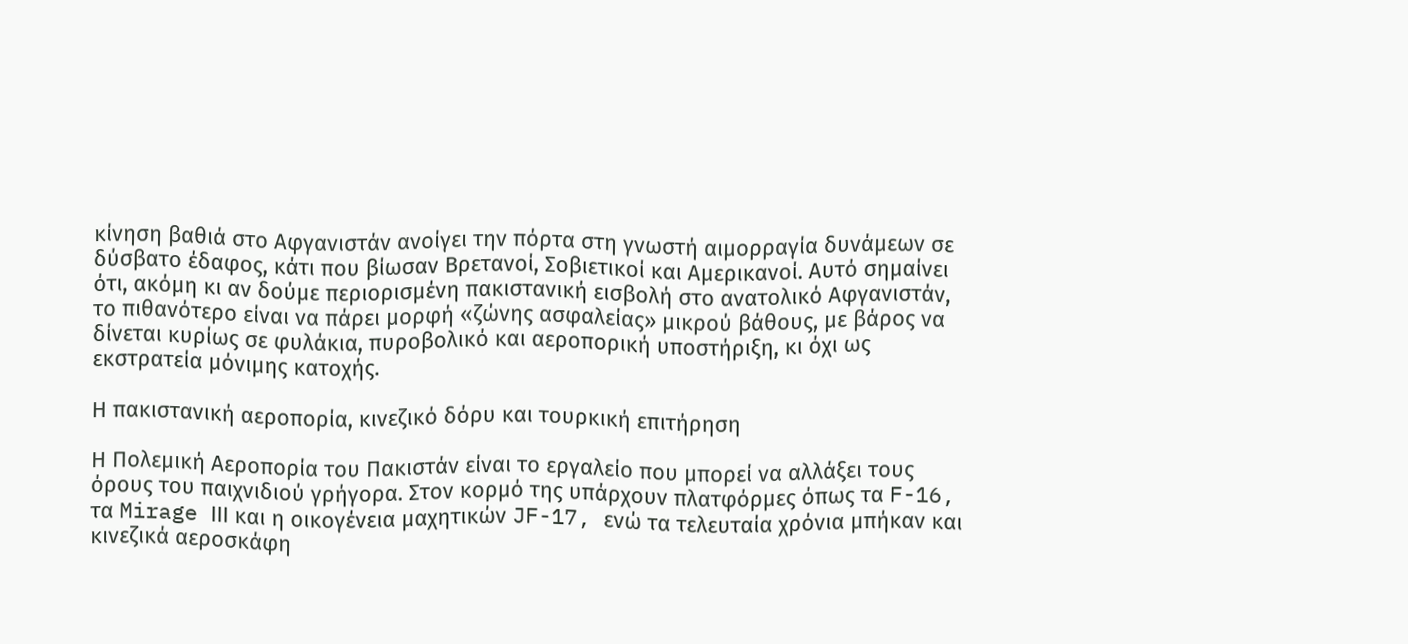κίνηση βαθιά στο Αφγανιστάν ανοίγει την πόρτα στη γνωστή αιμορραγία δυνάμεων σε δύσβατο έδαφος, κάτι που βίωσαν Βρετανοί, Σοβιετικοί και Αμερικανοί. Αυτό σημαίνει ότι, ακόμη κι αν δούμε περιορισμένη πακιστανική εισβολή στο ανατολικό Αφγανιστάν, το πιθανότερο είναι να πάρει μορφή «ζώνης ασφαλείας» μικρού βάθους, με βάρος να δίνεται κυρίως σε φυλάκια, πυροβολικό και αεροπορική υποστήριξη, κι όχι ως εκστρατεία μόνιμης κατοχής.

Η πακιστανική αεροπορία, κινεζικό δόρυ και τουρκική επιτήρηση

Η Πολεμική Αεροπορία του Πακιστάν είναι το εργαλείο που μπορεί να αλλάξει τους όρους του παιχνιδιού γρήγορα. Στον κορμό της υπάρχουν πλατφόρμες όπως τα F-16, τα Mirage ΙΙΙ και η οικογένεια μαχητικών JF-17, ενώ τα τελευταία χρόνια μπήκαν και κινεζικά αεροσκάφη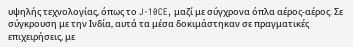υψηλής τεχνολογίας, όπως το J-10CE, μαζί με σύγχρονα όπλα αέρος-αέρος. Σε σύγκρουση με την Ινδία, αυτά τα μέσα δοκιμάστηκαν σε πραγματικές επιχειρήσεις, με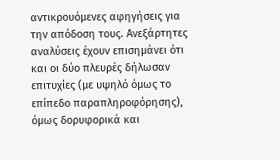αντικρουόμενες αφηγήσεις για την απόδοση τους. Ανεξάρτητες αναλύσεις έχουν επισημάνει ότι και οι δύο πλευρές δήλωσαν επιτυχίες (με υψηλό όμως το επίπεδο παραπληροφόρησης), όμως δορυφορικά και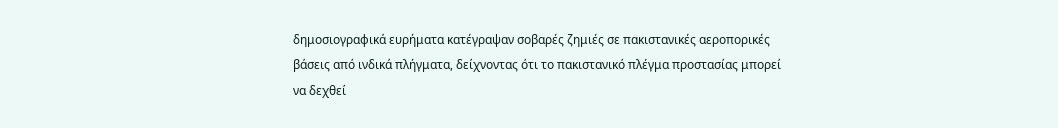δημοσιογραφικά ευρήματα κατέγραψαν σοβαρές ζημιές σε πακιστανικές αεροπορικές βάσεις από ινδικά πλήγματα, δείχνοντας ότι το πακιστανικό πλέγμα προστασίας μπορεί να δεχθεί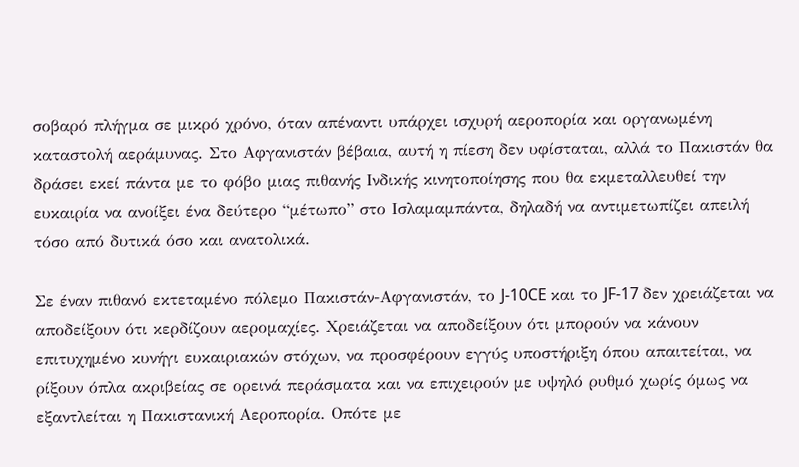σοβαρό πλήγμα σε μικρό χρόνο, όταν απέναντι υπάρχει ισχυρή αεροπορία και οργανωμένη καταστολή αεράμυνας. Στο Αφγανιστάν βέβαια, αυτή η πίεση δεν υφίσταται, αλλά το Πακιστάν θα δράσει εκεί πάντα με το φόβο μιας πιθανής Ινδικής κινητοποίησης που θα εκμεταλλευθεί την ευκαιρία να ανοίξει ένα δεύτερο “μέτωπο” στο Ισλαμαμπάντα, δηλαδή να αντιμετωπίζει απειλή τόσο από δυτικά όσο και ανατολικά.

Σε έναν πιθανό εκτεταμένο πόλεμο Πακιστάν-Αφγανιστάν, το J-10CE και το JF-17 δεν χρειάζεται να αποδείξουν ότι κερδίζουν αερομαχίες. Χρειάζεται να αποδείξουν ότι μπορούν να κάνουν επιτυχημένο κυνήγι ευκαιριακών στόχων, να προσφέρουν εγγύς υποστήριξη όπου απαιτείται, να ρίξουν όπλα ακριβείας σε ορεινά περάσματα και να επιχειρούν με υψηλό ρυθμό χωρίς όμως να εξαντλείται η Πακιστανική Αεροπορία. Οπότε με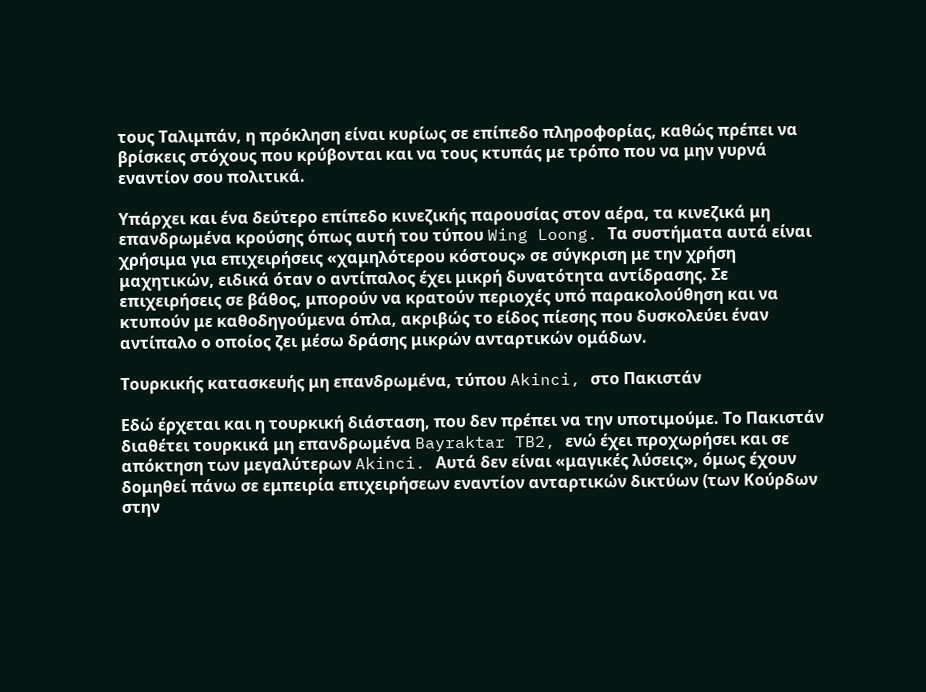τους Ταλιμπάν, η πρόκληση είναι κυρίως σε επίπεδο πληροφορίας, καθώς πρέπει να βρίσκεις στόχους που κρύβονται και να τους κτυπάς με τρόπο που να μην γυρνά εναντίον σου πολιτικά.

Υπάρχει και ένα δεύτερο επίπεδο κινεζικής παρουσίας στον αέρα, τα κινεζικά μη επανδρωμένα κρούσης όπως αυτή του τύπου Wing Loong. Τα συστήματα αυτά είναι χρήσιμα για επιχειρήσεις «χαμηλότερου κόστους» σε σύγκριση με την χρήση μαχητικών, ειδικά όταν ο αντίπαλος έχει μικρή δυνατότητα αντίδρασης. Σε επιχειρήσεις σε βάθος, μπορούν να κρατούν περιοχές υπό παρακολούθηση και να κτυπούν με καθοδηγούμενα όπλα, ακριβώς το είδος πίεσης που δυσκολεύει έναν αντίπαλο ο οποίος ζει μέσω δράσης μικρών ανταρτικών ομάδων.

Τουρκικής κατασκευής μη επανδρωμένα, τύπου Akinci, στο Πακιστάν

Εδώ έρχεται και η τουρκική διάσταση, που δεν πρέπει να την υποτιμούμε. Το Πακιστάν διαθέτει τουρκικά μη επανδρωμένα Bayraktar TB2, ενώ έχει προχωρήσει και σε απόκτηση των μεγαλύτερων Akinci. Αυτά δεν είναι «μαγικές λύσεις», όμως έχουν δομηθεί πάνω σε εμπειρία επιχειρήσεων εναντίον ανταρτικών δικτύων (των Κούρδων στην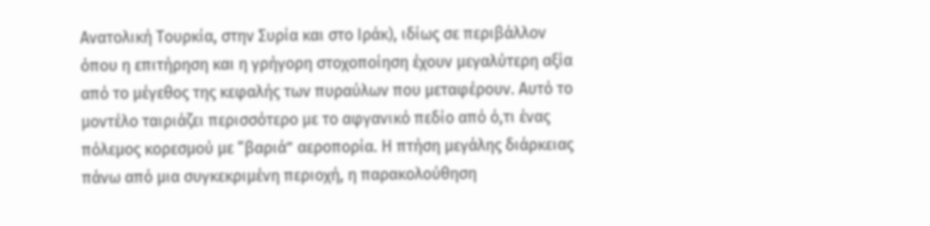Ανατολική Τουρκία, στην Συρία και στο Ιράκ), ιδίως σε περιβάλλον όπου η επιτήρηση και η γρήγορη στοχοποίηση έχουν μεγαλύτερη αξία από το μέγεθος της κεφαλής των πυραύλων που μεταφέρουν. Αυτό το μοντέλο ταιριάζει περισσότερο με το αφγανικό πεδίο από ό,τι ένας πόλεμος κορεσμού με “βαριά” αεροπορία. Η πτήση μεγάλης διάρκειας πάνω από μια συγκεκριμένη περιοχή, η παρακολούθηση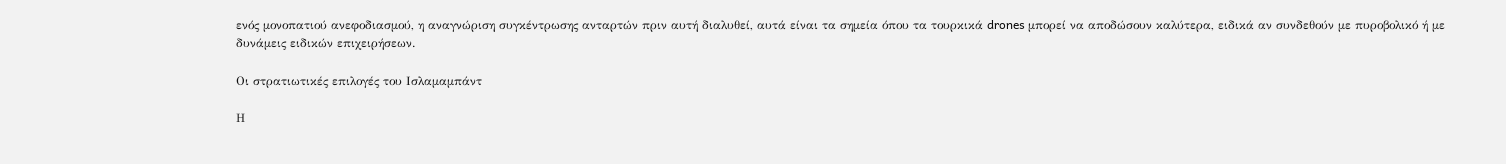ενός μονοπατιού ανεφοδιασμού, η αναγνώριση συγκέντρωσης ανταρτών πριν αυτή διαλυθεί, αυτά είναι τα σημεία όπου τα τουρκικά drones μπορεί να αποδώσουν καλύτερα, ειδικά αν συνδεθούν με πυροβολικό ή με δυνάμεις ειδικών επιχειρήσεων.

Οι στρατιωτικές επιλογές του Ισλαμαμπάντ

Η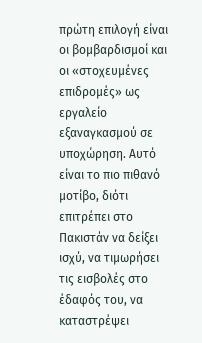πρώτη επιλογή είναι οι βομβαρδισμοί και οι «στοχευμένες επιδρομές» ως εργαλείο εξαναγκασμού σε υποχώρηση. Αυτό είναι το πιο πιθανό μοτίβο, διότι επιτρέπει στο Πακιστάν να δείξει ισχύ, να τιμωρήσει τις εισβολές στο έδαφός του, να καταστρέψει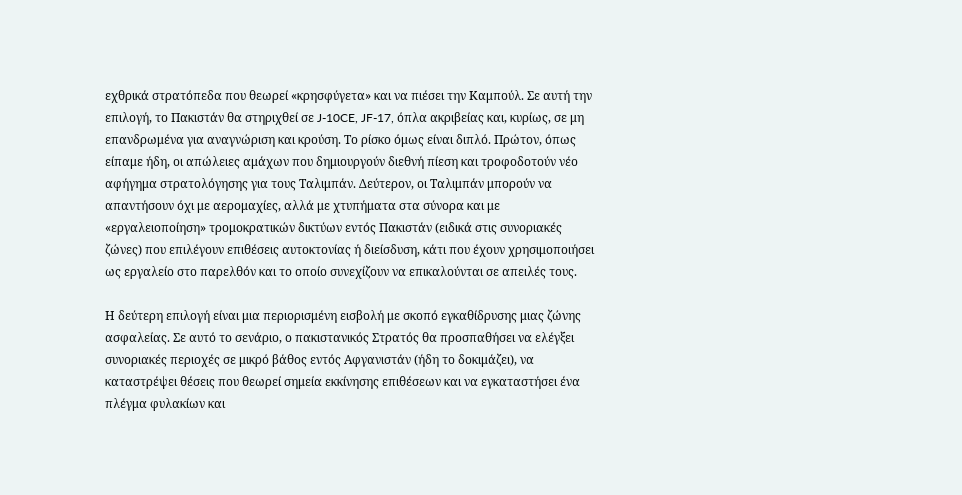εχθρικά στρατόπεδα που θεωρεί «κρησφύγετα» και να πιέσει την Καμπούλ. Σε αυτή την επιλογή, το Πακιστάν θα στηριχθεί σε J-10CE, JF-17, όπλα ακριβείας και, κυρίως, σε μη επανδρωμένα για αναγνώριση και κρούση. Το ρίσκο όμως είναι διπλό. Πρώτον, όπως είπαμε ήδη, οι απώλειες αμάχων που δημιουργούν διεθνή πίεση και τροφοδοτούν νέο αφήγημα στρατολόγησης για τους Ταλιμπάν. Δεύτερον, οι Ταλιμπάν μπορούν να απαντήσουν όχι με αερομαχίες, αλλά με χτυπήματα στα σύνορα και με «εργαλειοποίηση» τρομοκρατικών δικτύων εντός Πακιστάν (ειδικά στις συνοριακές ζώνες) που επιλέγουν επιθέσεις αυτοκτονίας ή διείσδυση, κάτι που έχουν χρησιμοποιήσει ως εργαλείο στο παρελθόν και το οποίο συνεχίζουν να επικαλούνται σε απειλές τους.

Η δεύτερη επιλογή είναι μια περιορισμένη εισβολή με σκοπό εγκαθίδρυσης μιας ζώνης ασφαλείας. Σε αυτό το σενάριο, ο πακιστανικός Στρατός θα προσπαθήσει να ελέγξει συνοριακές περιοχές σε μικρό βάθος εντός Αφγανιστάν (ήδη το δοκιμάζει), να καταστρέψει θέσεις που θεωρεί σημεία εκκίνησης επιθέσεων και να εγκαταστήσει ένα πλέγμα φυλακίων και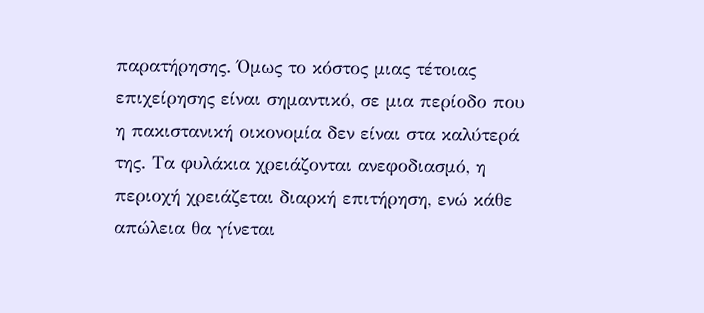παρατήρησης. Όμως το κόστος μιας τέτοιας επιχείρησης είναι σημαντικό, σε μια περίοδο που η πακιστανική οικονομία δεν είναι στα καλύτερά της. Τα φυλάκια χρειάζονται ανεφοδιασμό, η περιοχή χρειάζεται διαρκή επιτήρηση, ενώ κάθε απώλεια θα γίνεται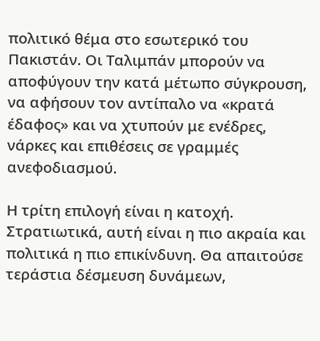πολιτικό θέμα στο εσωτερικό του Πακιστάν. Οι Ταλιμπάν μπορούν να αποφύγουν την κατά μέτωπο σύγκρουση, να αφήσουν τον αντίπαλο να «κρατά έδαφος» και να χτυπούν με ενέδρες, νάρκες και επιθέσεις σε γραμμές ανεφοδιασμού.

Η τρίτη επιλογή είναι η κατοχή. Στρατιωτικά, αυτή είναι η πιο ακραία και πολιτικά η πιο επικίνδυνη. Θα απαιτούσε τεράστια δέσμευση δυνάμεων,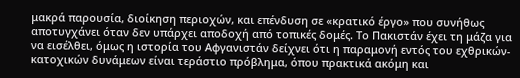μακρά παρουσία, διοίκηση περιοχών, και επένδυση σε «κρατικό έργο» που συνήθως αποτυγχάνει όταν δεν υπάρχει αποδοχή από τοπικές δομές. Το Πακιστάν έχει τη μάζα για να εισέλθει, όμως η ιστορία του Αφγανιστάν δείχνει ότι η παραμονή εντός του εχθρικών-κατοχικών δυνάμεων είναι τεράστιο πρόβλημα, όπου πρακτικά ακόμη και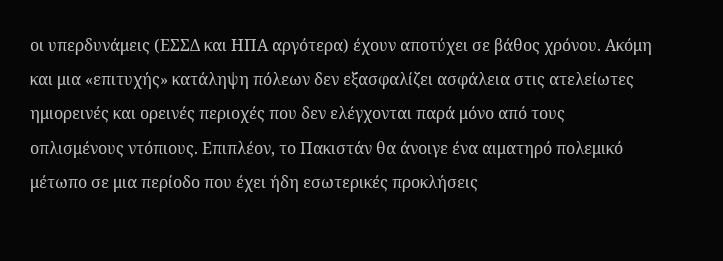οι υπερδυνάμεις (ΕΣΣΔ και ΗΠΑ αργότερα) έχουν αποτύχει σε βάθος χρόνου. Ακόμη και μια «επιτυχής» κατάληψη πόλεων δεν εξασφαλίζει ασφάλεια στις ατελείωτες ημιορεινές και ορεινές περιοχές που δεν ελέγχονται παρά μόνο από τους οπλισμένους ντόπιους. Επιπλέον, το Πακιστάν θα άνοιγε ένα αιματηρό πολεμικό μέτωπο σε μια περίοδο που έχει ήδη εσωτερικές προκλήσεις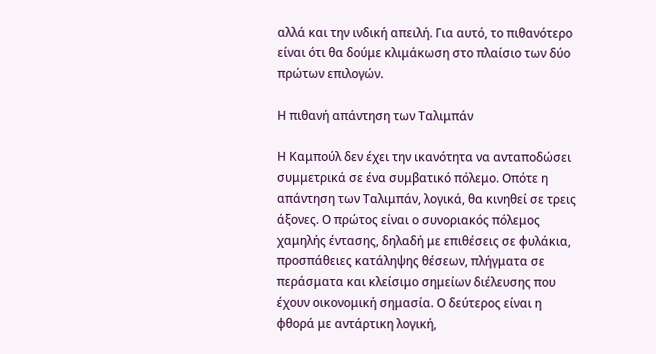αλλά και την ινδική απειλή. Για αυτό, το πιθανότερο είναι ότι θα δούμε κλιμάκωση στο πλαίσιο των δύο πρώτων επιλογών.

Η πιθανή απάντηση των Ταλιμπάν

Η Καμπούλ δεν έχει την ικανότητα να ανταποδώσει συμμετρικά σε ένα συμβατικό πόλεμο. Οπότε η απάντηση των Ταλιμπάν, λογικά, θα κινηθεί σε τρεις άξονες. Ο πρώτος είναι ο συνοριακός πόλεμος χαμηλής έντασης, δηλαδή με επιθέσεις σε φυλάκια, προσπάθειες κατάληψης θέσεων, πλήγματα σε περάσματα και κλείσιμο σημείων διέλευσης που έχουν οικονομική σημασία. Ο δεύτερος είναι η φθορά με αντάρτικη λογική,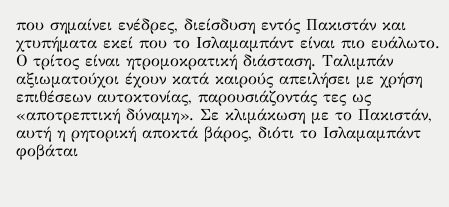που σημαίνει ενέδρες, διείσδυση εντός Πακιστάν και χτυπήματα εκεί που το Ισλαμαμπάντ είναι πιο ευάλωτο. Ο τρίτος είναι ητρομοκρατική διάσταση. Ταλιμπάν αξιωματούχοι έχουν κατά καιρούς απειλήσει με χρήση επιθέσεων αυτοκτονίας, παρουσιάζοντάς τες ως «αποτρεπτική δύναμη». Σε κλιμάκωση με το Πακιστάν, αυτή η ρητορική αποκτά βάρος, διότι το Ισλαμαμπάντ φοβάται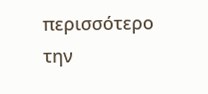περισσότερο την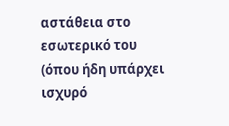αστάθεια στο εσωτερικό του (όπου ήδη υπάρχει ισχυρό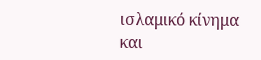ισλαμικό κίνημα και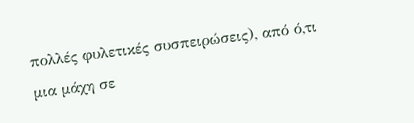πολλές φυλετικές συσπειρώσεις), από ό,τι μια μάχη σε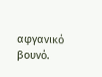αφγανικό βουνό.